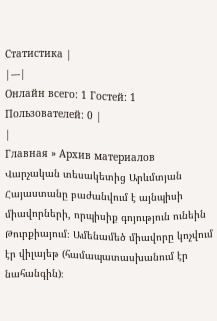Статистика |
|---|
Онлайн всего: 1 Гостей: 1 Пользователей: 0 |
|
Главная » Архив материалов
Վարչական տեսակետից Արևմտյան Հայաստանը բաժանվում է այնպիսի միավորների, որպիսիք գոյություն ունեին Թուրքիայում։ Ամենամեծ միավորը կոչվում էր վիլայեթ (համապատասխանում էր նահանգին)։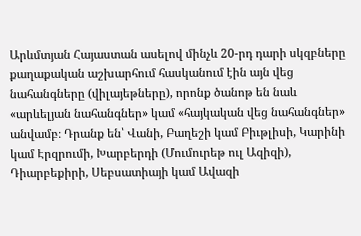Արևմտյան Հայաստան ասելով մինչև 20-րդ դարի սկզբները քաղաքական աշխարհում հասկանում էին այն վեց նահանգները (վիլայեթները), որոնք ծանոթ են նաև «արևելյան նահանգներ» կամ «հայկական վեց նահանգներ» անվամբ։ Դրանք են՝ Վանի, Բաղեշի կամ Բիւթլիսի, Կարինի կամ Էրզրումի, Խարբերդի (Մումուրեթ ուլ Ազիզի), Դիարբեքիրի, Սեբսատիայի կամ Ավազի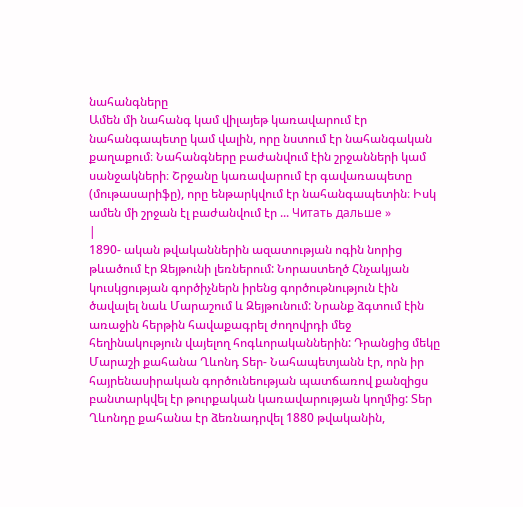նահանգները
Ամեն մի նահանգ կամ վիլայեթ կառավարում էր նահանգապետը կամ վալին, որը նստում էր նահանգական քաղաքում։ Նահանգները բաժանվում էին շրջանների կամ սանջակների։ Շրջանը կառավարում էր գավառապետը (մութասարիֆը), որը ենթարկվում էր նահանգապետին։ Իսկ ամեն մի շրջան էլ բաժանվում էր ... Читать дальше »
|
1890- ական թվականներին ազատության ոգին նորից թևածում էր Զեյթունի լեռներում: Նորաստեղծ Հնչակյան կուսկցության գործիչներն իրենց գործութնություն էին ծավալել նաև Մարաշում և Զեյթունում: Նրանք ձգտում էին առաջին հերթին հավաքագրել ժողովրդի մեջ հեղինակություն վայելող հոգևորականներին: Դրանցից մեկը Մարաշի քահանա Ղևոնդ Տեր- Նահապետյանն էր, որն իր հայրենասիրական գործունեության պատճառով քանզիցս բանտարկվել էր թուրքական կառավարության կողմից: Տեր Ղևոնդը քահանա էր ձեռնադրվել 1880 թվականին,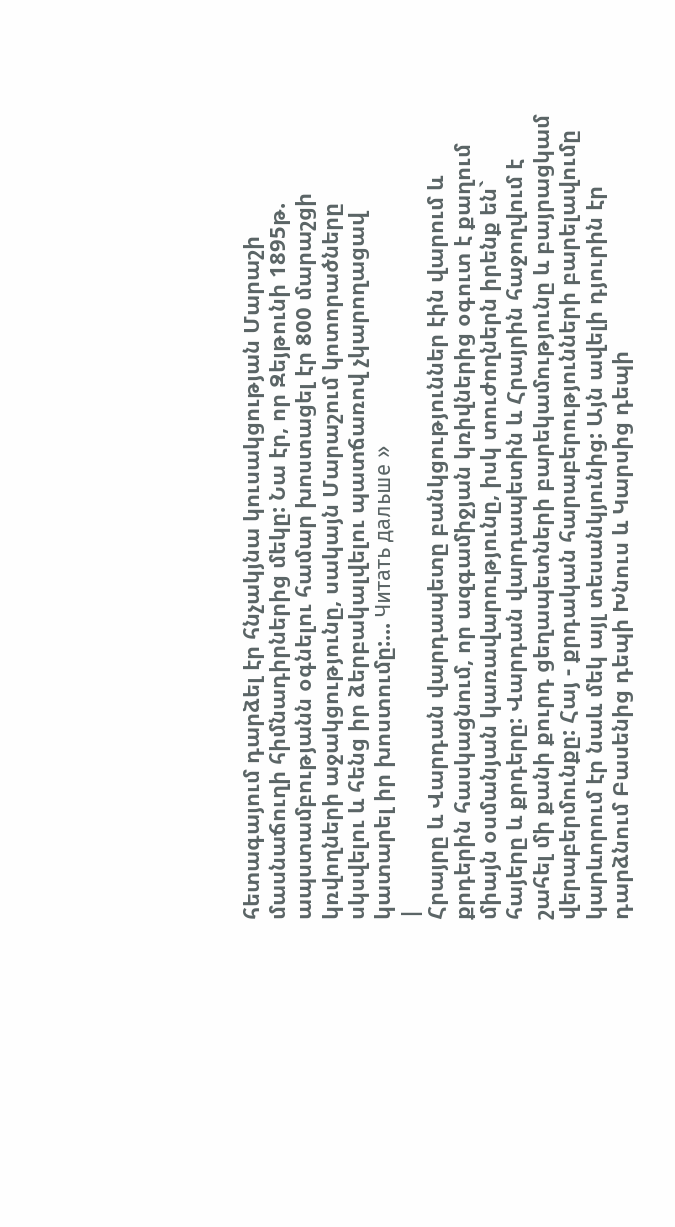հետագայում դարձել էր հնչակյնա կուսակցության Մարաշի մասնաճուղի հիմնադիրներից մեկը: Նա էր, որ Զեյթունի 1895թ. ապստամբությանն օգնելու համար խոստացել էր 800 մարաշցի կռվողների աջակցությունը, սակայն Մարաշում կոտորածները սկսվելու և հենց իր ձերբակալվելու պատճառով չկարողացավ կատարել իր խոստումը:... Читать дальше »
|
Հրայրը և Վարդան վարդապետը բանկցություններ էին վարում և քրդերին հասկացնում, որ ազգամիջյան կռիվներից օգուտ է քաղում միայն օսմանյան կառավարությունը, իսկ տուժողներն իրենք են` հայերը և քրդերը: Վարդան վարդապետին և Հրայրին հաջողվում է շահել մի քանի քուրդ ցեղապետների բարեկամությունը և բայրացկամ վերաբերմունքը: Հայ - քրդական հարաբերությունների բարելավումը կարևորում էր նաև մեկ այլ տեսանկյունից: Այն ավելի դյուրին էր դարձնում Բասենից դեպի Խնուս և Կարսից դեպի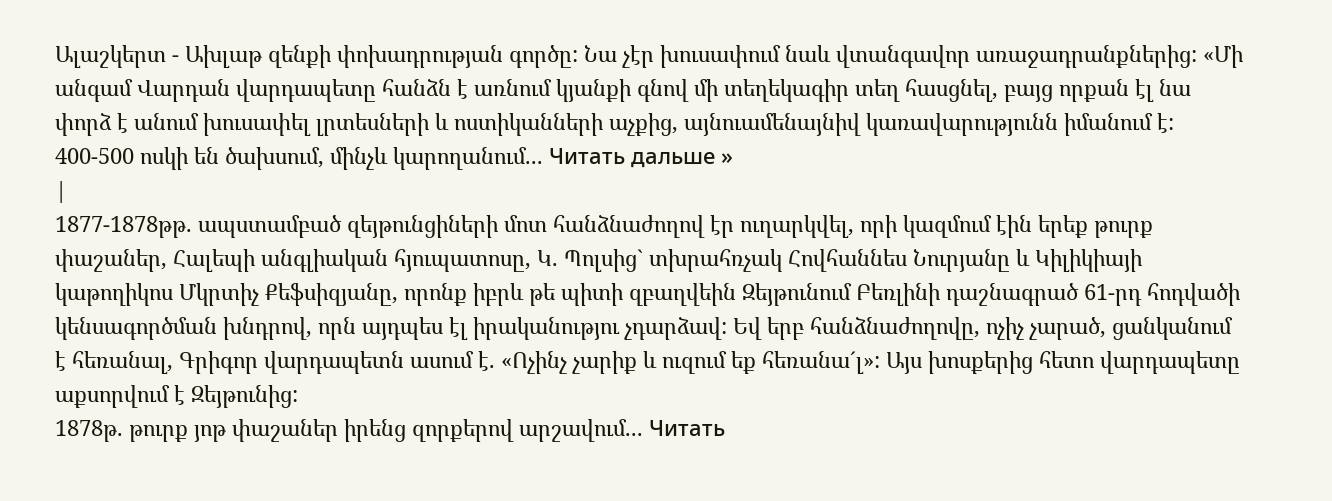Ալաշկերտ - Ախլաթ զենքի փոխադրության գործը: Նա չէր խուսափում նաև վտանգավոր առաջադրանքներից: «Մի անգամ Վարդան վարդապետը հանձն է առնում կյանքի գնով մի տեղեկագիր տեղ հասցնել, բայց որքան էլ նա փորձ է անում խուսափել լրտեսների և ոստիկանների աչքից, այնուամենայնիվ կառավարությունն իմանում է: 400-500 ոսկի են ծախսում, մինչև կարողանում... Читать дальше »
|
1877-1878թթ. ապստամբած զեյթունցիների մոտ հանձնաժողով էր ուղարկվել, որի կազմում էին երեք թուրք փաշաներ, Հալեպի անգլիական հյուպատոսը, Կ. Պոլսից` տխրահռչակ Հովհաննես Նուրյանը և Կիլիկիայի կաթողիկոս Մկրտիչ Քեֆսիզյանը, որոնք իբրև թե պիտի զբաղվեին Զեյթունում Բեռլինի դաշնագրած 61-րդ հոդվածի կենսագործման խնդրով, որն այդպես էլ իրականությու չդարձավ: Եվ երբ հանձնաժողովը, ոչիչ չարած, ցանկանում է հեռանալ, Գրիգոր վարդապետն ասում է. «Ոչինչ չարիք և ուզում եք հեռանա´լ»: Այս խոսքերից հետո վարդապետը աքսորվում է Զեյթունից:
1878թ. թուրք յոթ փաշաներ իրենց զորքերով արշավում... Читать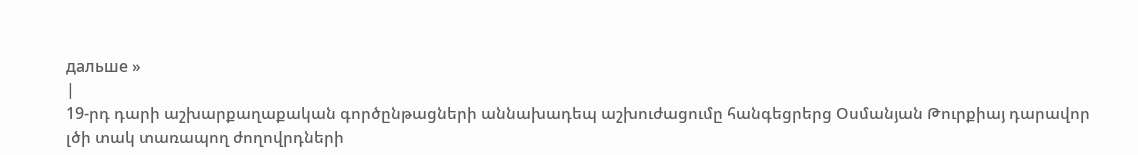дальше »
|
19-րդ դարի աշխարքաղաքական գործընթացների աննախադեպ աշխուժացումը հանգեցրերց Օսմանյան Թուրքիայ դարավոր լծի տակ տառապող ժողովրդների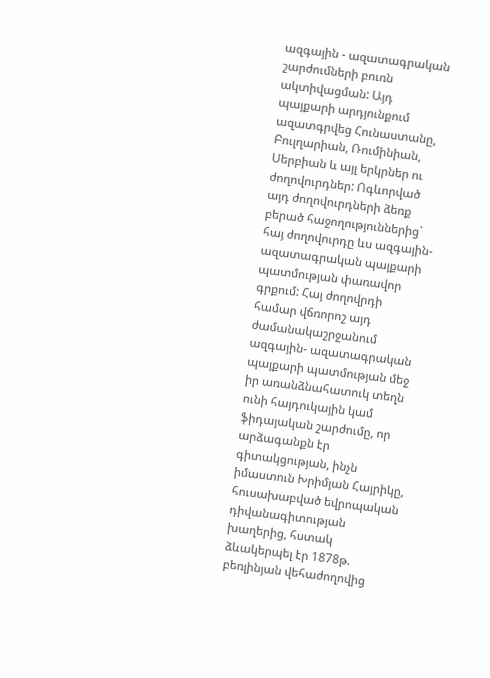ազգային - ազատագրական շարժումների բուռն ակտիվացման: Այդ պայքարի արդյունքում ազատգրվեց Հունաստանը, Բուլղարիան, Ռումինիան, Սերբիան և այլ երկրներ ու ժողովուրդներ: Ոգևորված այդ ժողովուրդների ձեռք բերած հաջողություններից` հայ ժողովուրդը ևս ազգային-ազատագրական պայքարի պատմության փառավոր գրքում: Հայ ժողովրդի համար վճռորոշ այդ ժամանակաշրջանում ազգային- ազատագրական պայքարի պատմության մեջ իր առանձնահատուկ տեղն ունի հայդուկային կամ ֆիդայական շարժումը, որ արձագանքն էր գիտակցության, ինչն իմաստուն Խրիմյան Հայրիկը, հուսախաբված եվրոպական դիվանագիտության խաղերից, հստակ ձևակերպել էր 1878թ. բեռլինյան վեհաժողովից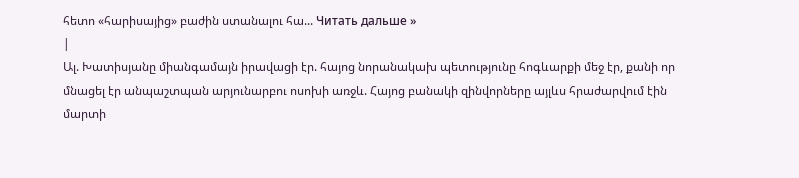հետո «հարիսայից» բաժին ստանալու հա... Читать дальше »
|
Ալ. Խատիսյանը միանգամայն իրավացի էր. հայոց նորանակախ պետությունը հոգևարքի մեջ էր, քանի որ մնացել էր անպաշտպան արյունարբու ոսոխի առջև. Հայոց բանակի զինվորները այլևս հրաժարվում էին մարտի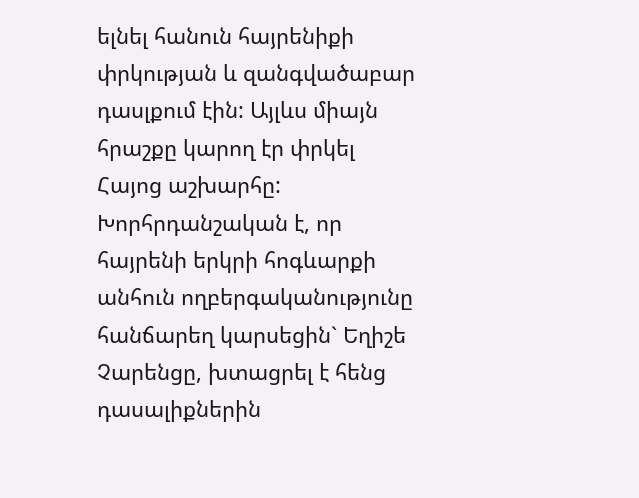ելնել հանուն հայրենիքի փրկության և զանգվածաբար դասլքում էին: Այլևս միայն հրաշքը կարող էր փրկել Հայոց աշխարհը: Խորհրդանշական է, որ հայրենի երկրի հոգևարքի անհուն ողբերգականությունը հանճարեղ կարսեցին` Եղիշե Չարենցը, խտացրել է հենց դասալիքներին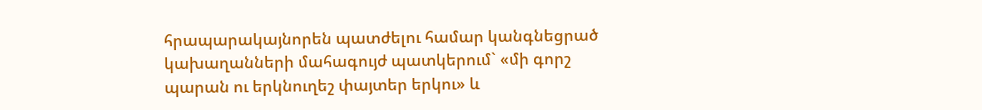հրապարակայնորեն պատժելու համար կանգնեցրած կախաղանների մահագույժ պատկերում` «մի գորշ պարան ու երկնուղեշ փայտեր երկու» և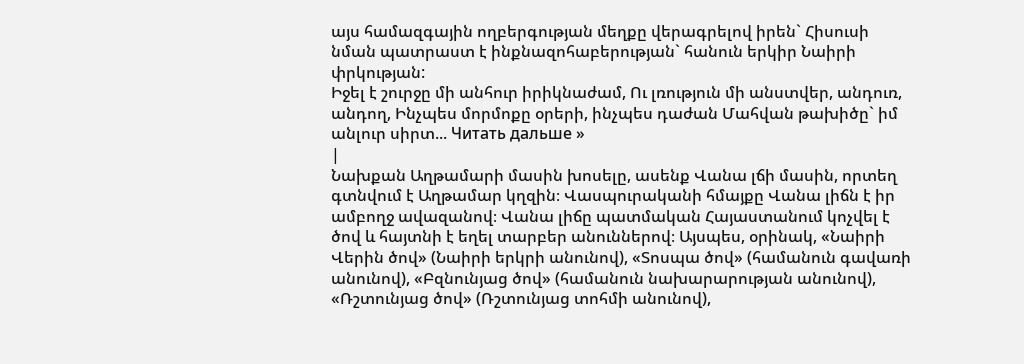այս համազգային ողբերգության մեղքը վերագրելով իրեն` Հիսուսի նման պատրաստ է ինքնազոհաբերության` հանուն երկիր Նաիրի փրկության:
Իջել է շուրջը մի անհուր իրիկնաժամ, Ու լռություն մի անստվեր, անդուռ, անդող, Ինչպես մորմոքը օրերի, ինչպես դաժան Մահվան թախիծը` իմ անլուր սիրտ... Читать дальше »
|
Նախքան Աղթամարի մասին խոսելը, ասենք Վանա լճի մասին, որտեղ գտնվում է Աղթամար կղզին։ Վասպուրականի հմայքը Վանա լիճն է իր ամբողջ ավազանով։ Վանա լիճը պատմական Հայաստանում կոչվել է ծով և հայտնի է եղել տարբեր անուններով։ Այսպես, օրինակ, «Նաիրի Վերին ծով» (Նաիրի երկրի անունով), «Տոսպա ծով» (համանուն գավառի անունով), «Բզնունյաց ծով» (համանուն նախարարության անունով), «Ռշտունյաց ծով» (Ռշտունյաց տոհմի անունով),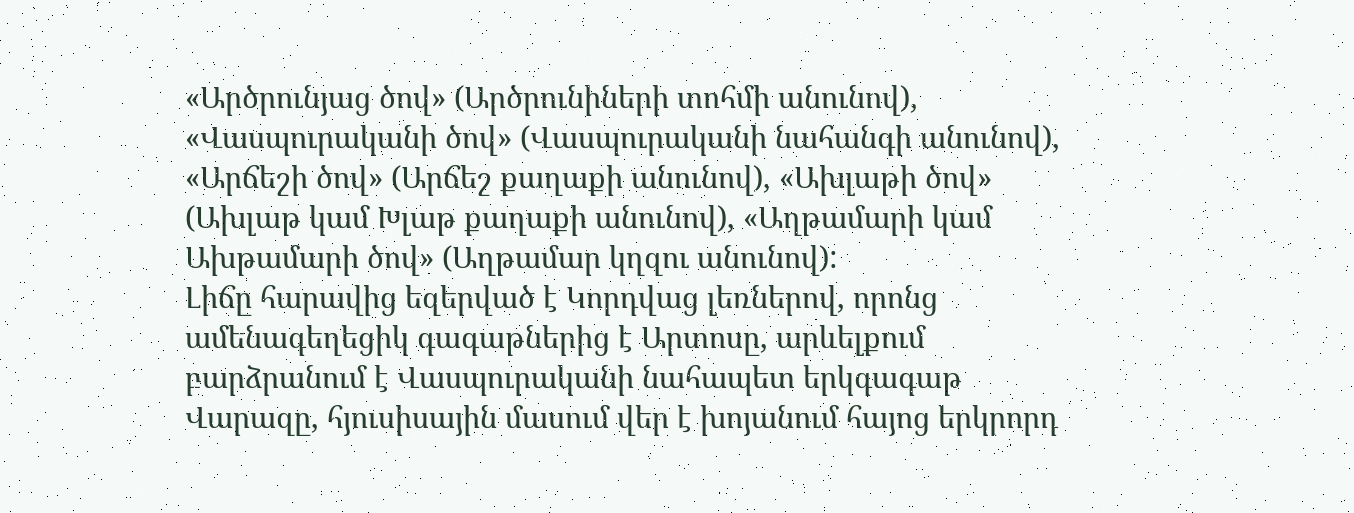«Արծրունյաց ծով» (Արծրունիների տոհմի անունով), «Վասպուրականի ծով» (Վասպուրականի նահանգի անունով), «Արճեշի ծով» (Արճեշ քաղաքի անունով), «Ախլաթի ծով» (Ախլաթ կամ Խլաթ քաղաքի անունով), «Աղթամարի կամ Ախթամարի ծով» (Աղթամար կղզու անունով):
Լիճը հարավից եզերված է Կորդվաց լեռներով, որոնց ամենագեղեցիկ գագաթներից է Արտոսը, արևելքում բարձրանում է Վասպուրականի նահապետ երկգագաթ Վարազը, հյուսիսային մասում վեր է խոյանում հայոց երկրորդ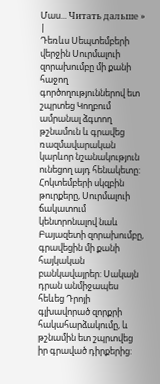Մաս... Читать дальше »
|
Դեռևս Սեպտեմբերի վերջին Սուրմալուի զորախումբը մի քանի հաջող գործողություններով ետ շպրտեց Կողբում ամրանալ ձգտող թշնամուն և գրավեց ռազմավարական կարևոր նշանակություն ունեցող այդ հենակետը: Հոկտեմբերի սկզբին թուրքերը, Սուրմալուի ճակատում կենտրոնալով նաև Բայազետի զորախումբը, գրավեցին մի քանի հայկական բանկավայրեր: Սակայն դրան անմիջապես հեևեց Դրոյի գլխավորած զորքրի հակահարձակումը, և թշնամին ետ շպրտվեց իր գրաված դիրքերից: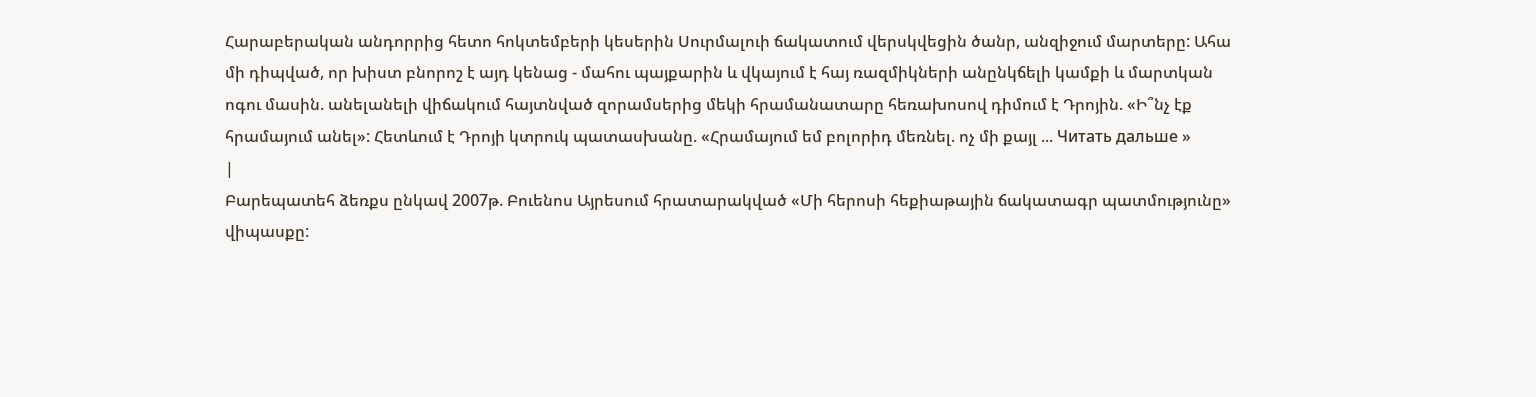Հարաբերական անդորրից հետո հոկտեմբերի կեսերին Սուրմալուի ճակատում վերսկվեցին ծանր, անզիջում մարտերը: Ահա մի դիպված, որ խիստ բնորոշ է այդ կենաց - մահու պայքարին և վկայում է հայ ռազմիկների անընկճելի կամքի և մարտկան ոգու մասին. անելանելի վիճակում հայտնված զորամսերից մեկի հրամանատարը հեռախոսով դիմում է Դրոյին. «Ի՞նչ էք հրամայում անել»: Հետևում է Դրոյի կտրուկ պատասխանը. «Հրամայում եմ բոլորիդ մեռնել. ոչ մի քայլ ... Читать дальше »
|
Բարեպատեհ ձեռքս ընկավ 2007թ. Բուենոս Այրեսում հրատարակված «Մի հերոսի հեքիաթային ճակատագր պատմությունը» վիպասքը: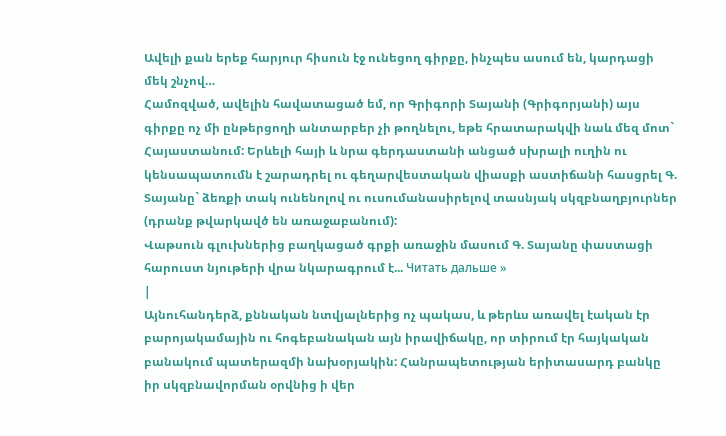Ավելի քան երեք հարյուր հիսուն էջ ունեցող գիրքը, ինչպես ասում են, կարդացի մեկ շնչով…
Համոզված, ավելին հավատացած եմ, որ Գրիգորի Տայանի (Գրիգորյանի) այս գիրքը ոչ մի ընթերցողի անտարբեր չի թողնելու, եթե հրատարակվի նաև մեզ մոտ` Հայաստանում: Երևելի հայի և նրա գերդաստանի անցած սխրալի ուղին ու կենսապատումն է շարադրել ու գեղարվեստական վիասքի աստիճանի հասցրել Գ. Տայանը` ձեռքի տակ ունենոլով ու ուսումանասիրելով տասնյակ սկզբնաղբյուրներ (դրանք թվարկավծ են առաջաբանում):
Վաթսուն գլուխներից բաղկացած գրքի առաջին մասում Գ. Տայանը փաստացի հարուստ նյութերի վրա նկարագրում է... Читать дальше »
|
Այնուհանդերձ, քննական նտվյալներից ոչ պակաս, և թերևս առավել էական էր բարոյակամային ու հոգեբանական այն իրավիճակը, որ տիրում էր հայկական բանակում պատերազմի նախօրյակին: Հանրապետության երիտասարդ բանկը իր սկզբնավորման օրվնից ի վեր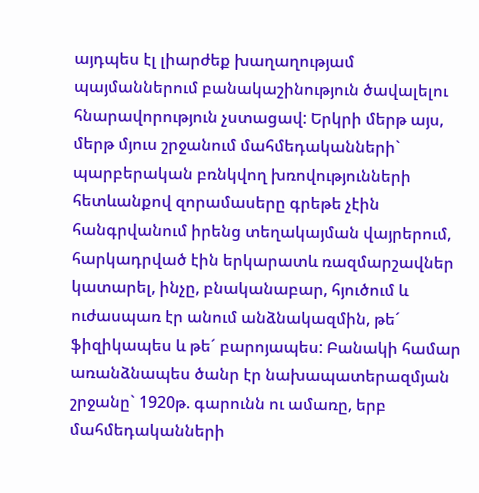այդպես էլ լիարժեք խաղաղությամ պայմաններում բանակաշինություն ծավալելու հնարավորություն չստացավ: Երկրի մերթ այս, մերթ մյուս շրջանում մահմեդականների` պարբերական բռնկվող խռովությունների հետևանքով զորամասերը գրեթե չէին հանգրվանում իրենց տեղակայման վայրերում, հարկադրված էին երկարատև ռազմարշավներ կատարել, ինչը, բնականաբար, հյուծում և ուժասպառ էր անում անձնակազմին, թե´ ֆիզիկապես և թե´ բարոյապես: Բանակի համար առանձնապես ծանր էր նախապատերազմյան շրջանը` 1920թ. գարունն ու ամառը, երբ մահմեդականների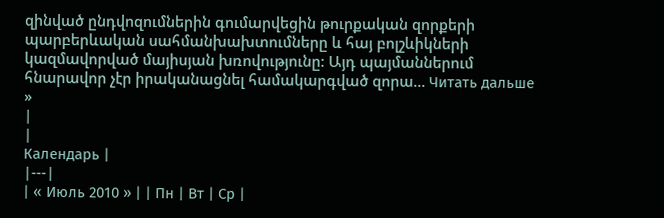զինված ընդվոզումներին գումարվեցին թուրքական զորքերի պարբերևական սահմանխախտումները և հայ բոլշևիկների կազմավորված մայիսյան խռովությունը: Այդ պայմաններում հնարավոր չէր իրականացնել համակարգված զորա... Читать дальше »
|
|
Календарь |
|---|
| « Июль 2010 » | | Пн | Вт | Ср |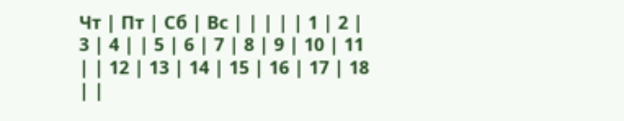Чт | Пт | Сб | Вс | | | | | 1 | 2 | 3 | 4 | | 5 | 6 | 7 | 8 | 9 | 10 | 11 | | 12 | 13 | 14 | 15 | 16 | 17 | 18 | |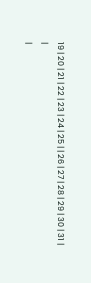19 | 20 | 21 | 22 | 23 | 24 | 25 | | 26 | 27 | 28 | 29 | 30 | 31 |
|
|